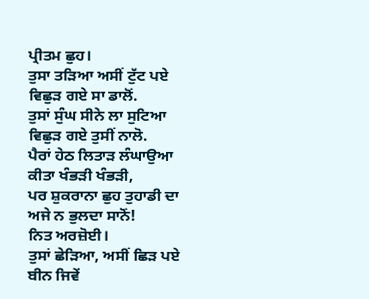ਪ੍ਰੀਤਮ ਛੁਹ।
ਤੁਸਾ ਤੜਿਆ ਅਸੀਂ ਟੁੱਟ ਪਏ
ਵਿਛੁੜ ਗਏ ਸਾ ਡਾਲੋਂ.
ਤੁਸਾਂ ਸੁੰਘ ਸੀਨੇ ਲਾ ਸੁਟਿਆ
ਵਿਛੁੜ ਗਏ ਤੁਸੀਂ ਨਾਲੋ.
ਪੈਰਾਂ ਹੇਠ ਲਿਤਾੜ ਲੰਘਾਉਆ
ਕੀਤਾ ਖੰਭੜੀ ਖੰਭੜੀ,
ਪਰ ਸ਼ੁਕਰਾਨਾ ਛੁਹ ਤੁਹਾਡੀ ਦਾ
ਅਜੇ ਨ ਭੁਲਦਾ ਸਾਨੋਂ!
ਨਿਤ ਅਰਜ਼ੋਈ।
ਤੁਸਾਂ ਛੇੜਿਆ, ਅਸੀਂ ਛਿੜ ਪਏ
ਬੀਨ ਜਿਵੇਂ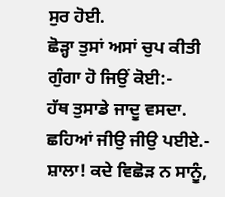ਸੁਰ ਹੋਈ.
ਛੋੜ੍ਹਾ ਤੁਸਾਂ ਅਸਾਂ ਚੁਪ ਕੀਤੀ
ਗੁੰਗਾ ਹੋ ਜਿਉਂ ਕੋਈ:-
ਹੱਥ ਤੁਸਾਡੇ ਜਾਦੂ ਵਸਦਾ.
ਛਹਿਆਂ ਜੀਉ ਜੀਉ ਪਈਏ.-
ਸ਼ਾਲਾ! ਕਦੇ ਵਿਛੋੜ ਨ ਸਾਨੂੰ,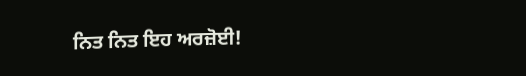ਨਿਤ ਨਿਤ ਇਹ ਅਰਜ਼ੋਈ!